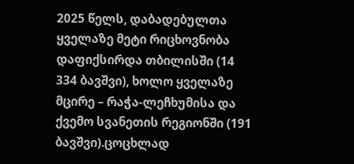2025 წელს, დაბადებულთა ყველაზე მეტი რიცხოვნობა დაფიქსირდა თბილისში (14 334 ბავშვი), ხოლო ყველაზე მცირე – რაჭა-ლეჩხუმისა და ქვემო სვანეთის რეგიონში (191 ბავშვი).ცოცხლად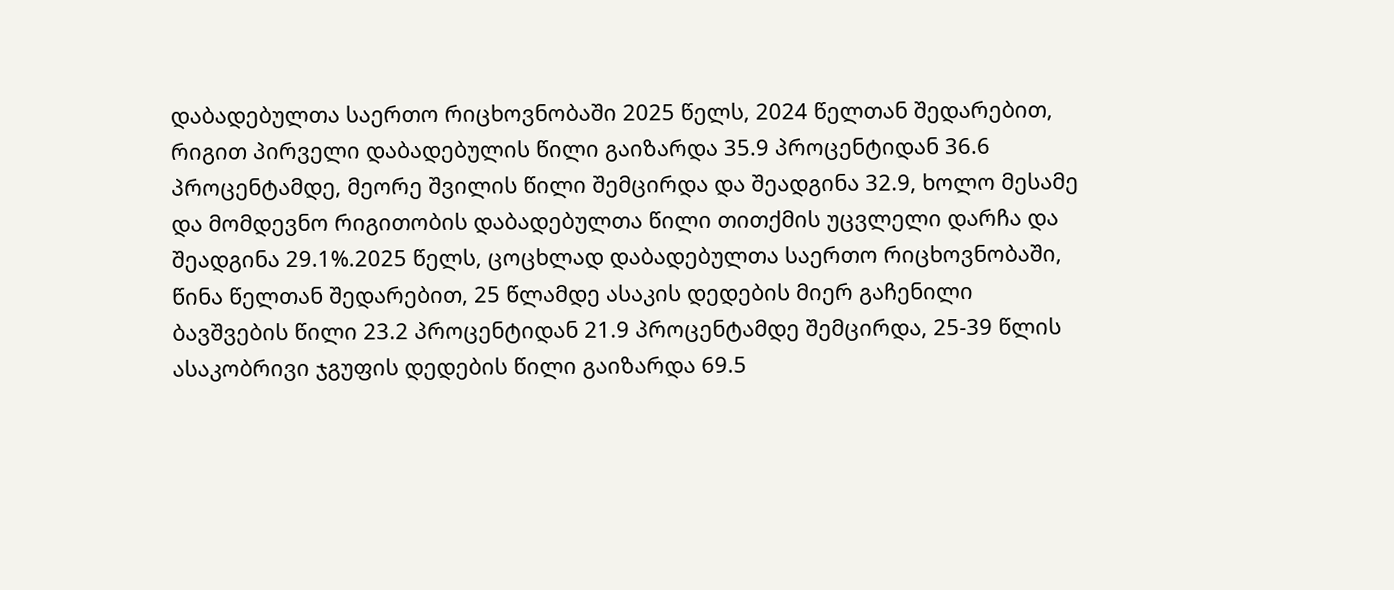დაბადებულთა საერთო რიცხოვნობაში 2025 წელს, 2024 წელთან შედარებით, რიგით პირველი დაბადებულის წილი გაიზარდა 35.9 პროცენტიდან 36.6 პროცენტამდე, მეორე შვილის წილი შემცირდა და შეადგინა 32.9, ხოლო მესამე და მომდევნო რიგითობის დაბადებულთა წილი თითქმის უცვლელი დარჩა და შეადგინა 29.1%.2025 წელს, ცოცხლად დაბადებულთა საერთო რიცხოვნობაში, წინა წელთან შედარებით, 25 წლამდე ასაკის დედების მიერ გაჩენილი ბავშვების წილი 23.2 პროცენტიდან 21.9 პროცენტამდე შემცირდა, 25-39 წლის ასაკობრივი ჯგუფის დედების წილი გაიზარდა 69.5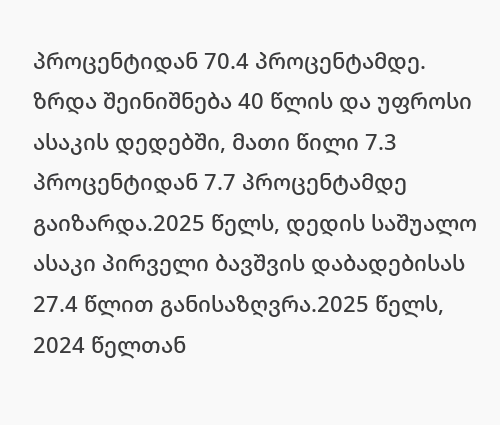პროცენტიდან 70.4 პროცენტამდე. ზრდა შეინიშნება 40 წლის და უფროსი ასაკის დედებში, მათი წილი 7.3 პროცენტიდან 7.7 პროცენტამდე გაიზარდა.2025 წელს, დედის საშუალო ასაკი პირველი ბავშვის დაბადებისას 27.4 წლით განისაზღვრა.2025 წელს, 2024 წელთან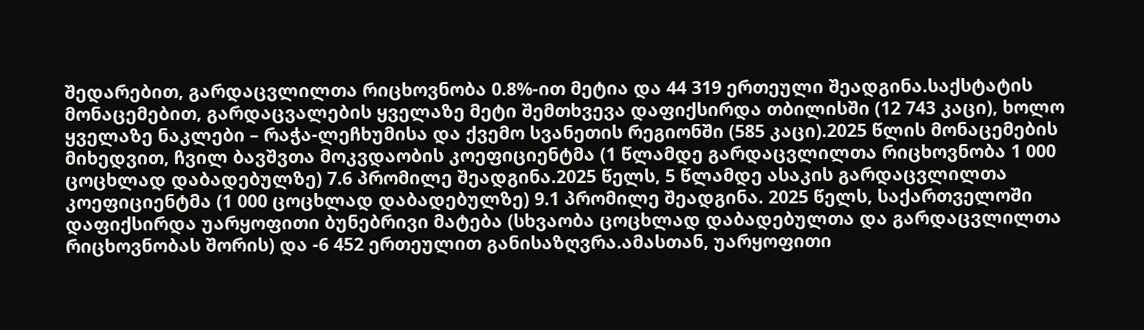შედარებით, გარდაცვლილთა რიცხოვნობა 0.8%-ით მეტია და 44 319 ერთეული შეადგინა.საქსტატის მონაცემებით, გარდაცვალების ყველაზე მეტი შემთხვევა დაფიქსირდა თბილისში (12 743 კაცი), ხოლო ყველაზე ნაკლები – რაჭა-ლეჩხუმისა და ქვემო სვანეთის რეგიონში (585 კაცი).2025 წლის მონაცემების მიხედვით, ჩვილ ბავშვთა მოკვდაობის კოეფიციენტმა (1 წლამდე გარდაცვლილთა რიცხოვნობა 1 000 ცოცხლად დაბადებულზე) 7.6 პრომილე შეადგინა.2025 წელს, 5 წლამდე ასაკის გარდაცვლილთა კოეფიციენტმა (1 000 ცოცხლად დაბადებულზე) 9.1 პრომილე შეადგინა. 2025 წელს, საქართველოში დაფიქსირდა უარყოფითი ბუნებრივი მატება (სხვაობა ცოცხლად დაბადებულთა და გარდაცვლილთა რიცხოვნობას შორის) და -6 452 ერთეულით განისაზღვრა.ამასთან, უარყოფითი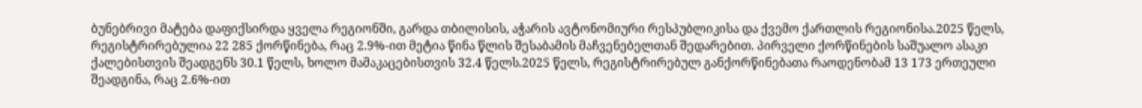ბუნებრივი მატება დაფიქსირდა ყველა რეგიონში, გარდა თბილისის, აჭარის ავტონომიური რესპუბლიკისა და ქვემო ქართლის რეგიონისა.2025 წელს, რეგისტრირებულია 22 285 ქორწინება, რაც 2.9%-ით მეტია წინა წლის შესაბამის მაჩვენებელთან შედარებით. პირველი ქორწინების საშუალო ასაკი ქალებისთვის შეადგენს 30.1 წელს, ხოლო მამაკაცებისთვის 32.4 წელს.2025 წელს, რეგისტრირებულ განქორწინებათა რაოდენობამ 13 173 ერთეული შეადგინა, რაც 2.6%-ით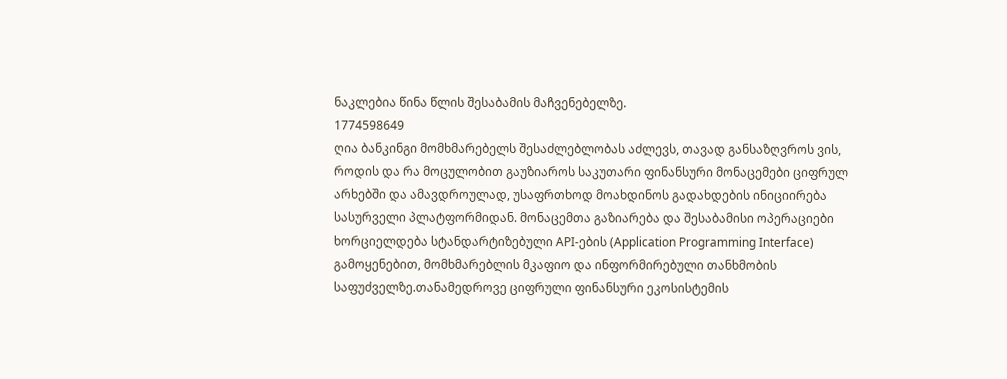ნაკლებია წინა წლის შესაბამის მაჩვენებელზე.
1774598649
ღია ბანკინგი მომხმარებელს შესაძლებლობას აძლევს, თავად განსაზღვროს ვის, როდის და რა მოცულობით გაუზიაროს საკუთარი ფინანსური მონაცემები ციფრულ არხებში და ამავდროულად, უსაფრთხოდ მოახდინოს გადახდების ინიციირება სასურველი პლატფორმიდან. მონაცემთა გაზიარება და შესაბამისი ოპერაციები ხორციელდება სტანდარტიზებული API-ების (Application Programming Interface) გამოყენებით, მომხმარებლის მკაფიო და ინფორმირებული თანხმობის საფუძველზე.თანამედროვე ციფრული ფინანსური ეკოსისტემის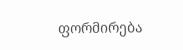ფორმირება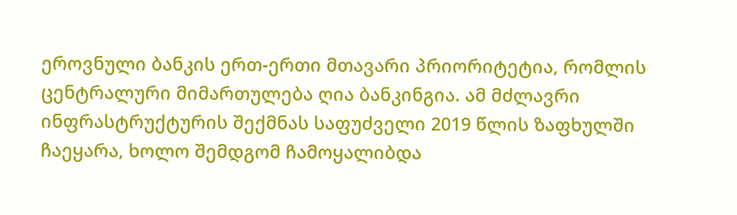ეროვნული ბანკის ერთ-ერთი მთავარი პრიორიტეტია, რომლის ცენტრალური მიმართულება ღია ბანკინგია. ამ მძლავრი ინფრასტრუქტურის შექმნას საფუძველი 2019 წლის ზაფხულში ჩაეყარა, ხოლო შემდგომ ჩამოყალიბდა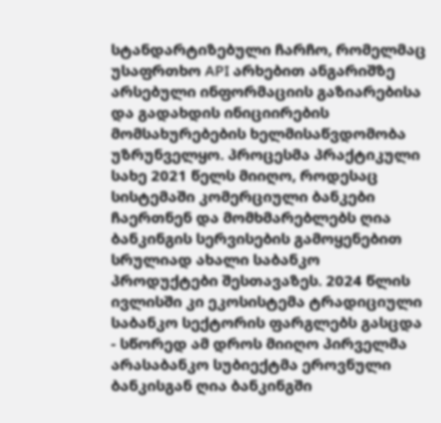სტანდარტიზებული ჩარჩო, რომელმაც უსაფრთხო API არხებით ანგარიშზე არსებული ინფორმაციის გაზიარებისა და გადახდის ინიციირების მომსახურებების ხელმისაწვდომობა უზრუნველყო. პროცესმა პრაქტიკული სახე 2021 წელს მიიღო, როდესაც სისტემაში კომერციული ბანკები ჩაერთნენ და მომხმარებლებს ღია ბანკინგის სერვისების გამოყენებით სრულიად ახალი საბანკო პროდუქტები შესთავაზეს. 2024 წლის ივლისში კი ეკოსისტემა ტრადიციული საბანკო სექტორის ფარგლებს გასცდა - სწორედ ამ დროს მიიღო პირველმა არასაბანკო სუბიექტმა ეროვნული ბანკისგან ღია ბანკინგში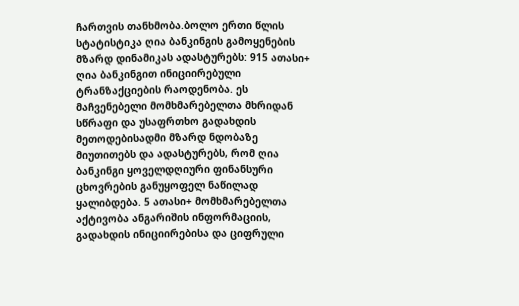ჩართვის თანხმობა.ბოლო ერთი წლის სტატისტიკა ღია ბანკინგის გამოყენების მზარდ დინამიკას ადასტურებს: 915 ათასი+ ღია ბანკინგით ინიციირებული ტრანზაქციების რაოდენობა. ეს მაჩვენებელი მომხმარებელთა მხრიდან სწრაფი და უსაფრთხო გადახდის მეთოდებისადმი მზარდ ნდობაზე მიუთითებს და ადასტურებს, რომ ღია ბანკინგი ყოველდღიური ფინანსური ცხოვრების განუყოფელ ნაწილად ყალიბდება. 5 ათასი+ მომხმარებელთა აქტივობა ანგარიშის ინფორმაციის, გადახდის ინიციირებისა და ციფრული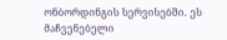ონბორდინგის სერვისებში. ეს მაჩვენებელი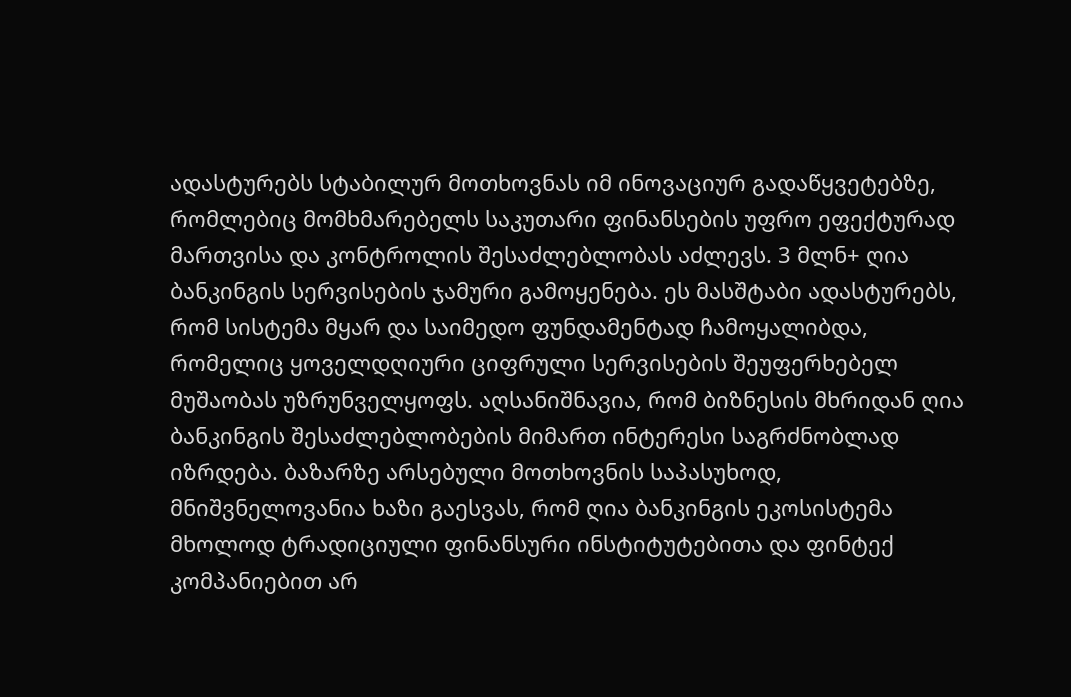ადასტურებს სტაბილურ მოთხოვნას იმ ინოვაციურ გადაწყვეტებზე, რომლებიც მომხმარებელს საკუთარი ფინანსების უფრო ეფექტურად მართვისა და კონტროლის შესაძლებლობას აძლევს. 3 მლნ+ ღია ბანკინგის სერვისების ჯამური გამოყენება. ეს მასშტაბი ადასტურებს, რომ სისტემა მყარ და საიმედო ფუნდამენტად ჩამოყალიბდა, რომელიც ყოველდღიური ციფრული სერვისების შეუფერხებელ მუშაობას უზრუნველყოფს. აღსანიშნავია, რომ ბიზნესის მხრიდან ღია ბანკინგის შესაძლებლობების მიმართ ინტერესი საგრძნობლად იზრდება. ბაზარზე არსებული მოთხოვნის საპასუხოდ, მნიშვნელოვანია ხაზი გაესვას, რომ ღია ბანკინგის ეკოსისტემა მხოლოდ ტრადიციული ფინანსური ინსტიტუტებითა და ფინტექ კომპანიებით არ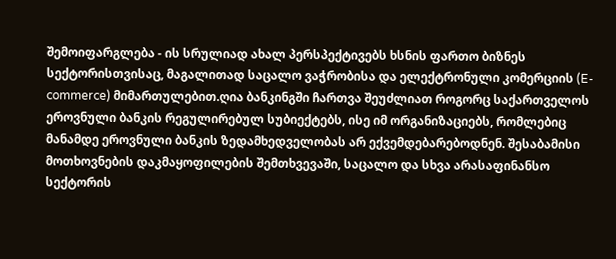შემოიფარგლება - ის სრულიად ახალ პერსპექტივებს ხსნის ფართო ბიზნეს სექტორისთვისაც, მაგალითად საცალო ვაჭრობისა და ელექტრონული კომერციის (E-commerce) მიმართულებით.ღია ბანკინგში ჩართვა შეუძლიათ როგორც საქართველოს ეროვნული ბანკის რეგულირებულ სუბიექტებს, ისე იმ ორგანიზაციებს, რომლებიც მანამდე ეროვნული ბანკის ზედამხედველობას არ ექვემდებარებოდნენ. შესაბამისი მოთხოვნების დაკმაყოფილების შემთხვევაში, საცალო და სხვა არასაფინანსო სექტორის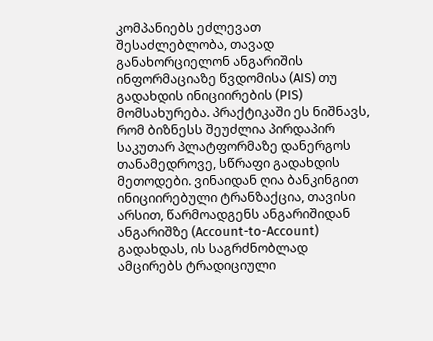კომპანიებს ეძლევათ შესაძლებლობა, თავად განახორციელონ ანგარიშის ინფორმაციაზე წვდომისა (AIS) თუ გადახდის ინიციირების (PIS) მომსახურება. პრაქტიკაში ეს ნიშნავს, რომ ბიზნესს შეუძლია პირდაპირ საკუთარ პლატფორმაზე დანერგოს თანამედროვე, სწრაფი გადახდის მეთოდები. ვინაიდან ღია ბანკინგით ინიციირებული ტრანზაქცია, თავისი არსით, წარმოადგენს ანგარიშიდან ანგარიშზე (Account-to-Account) გადახდას, ის საგრძნობლად ამცირებს ტრადიციული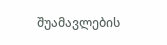შუამავლების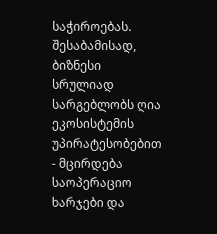საჭიროებას. შესაბამისად, ბიზნესი სრულიად სარგებლობს ღია ეკოსისტემის უპირატესობებით - მცირდება საოპერაციო ხარჯები და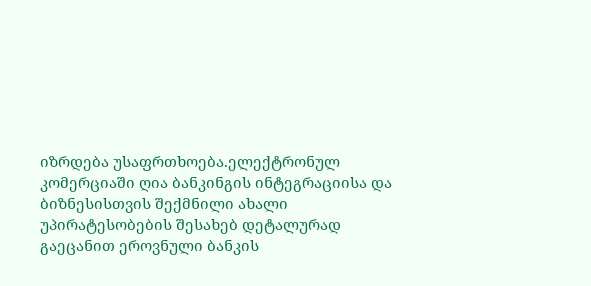იზრდება უსაფრთხოება.ელექტრონულ კომერციაში ღია ბანკინგის ინტეგრაციისა და ბიზნესისთვის შექმნილი ახალი უპირატესობების შესახებ დეტალურად გაეცანით ეროვნული ბანკის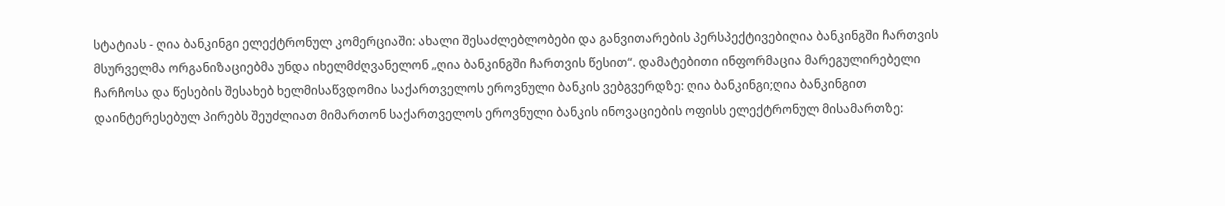სტატიას - ღია ბანკინგი ელექტრონულ კომერციაში: ახალი შესაძლებლობები და განვითარების პერსპექტივებიღია ბანკინგში ჩართვის მსურველმა ორგანიზაციებმა უნდა იხელმძღვანელონ „ღია ბანკინგში ჩართვის წესით“. დამატებითი ინფორმაცია მარეგულირებელი ჩარჩოსა და წესების შესახებ ხელმისაწვდომია საქართველოს ეროვნული ბანკის ვებგვერდზე: ღია ბანკინგი;ღია ბანკინგით დაინტერესებულ პირებს შეუძლიათ მიმართონ საქართველოს ეროვნული ბანკის ინოვაციების ოფისს ელექტრონულ მისამართზე: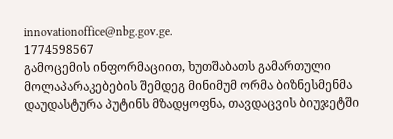innovationoffice@nbg.gov.ge.
1774598567
გამოცემის ინფორმაციით, ხუთშაბათს გამართული მოლაპარაკებების შემდეგ მინიმუმ ორმა ბიზნესმენმა დაუდასტურა პუტინს მზადყოფნა, თავდაცვის ბიუჯეტში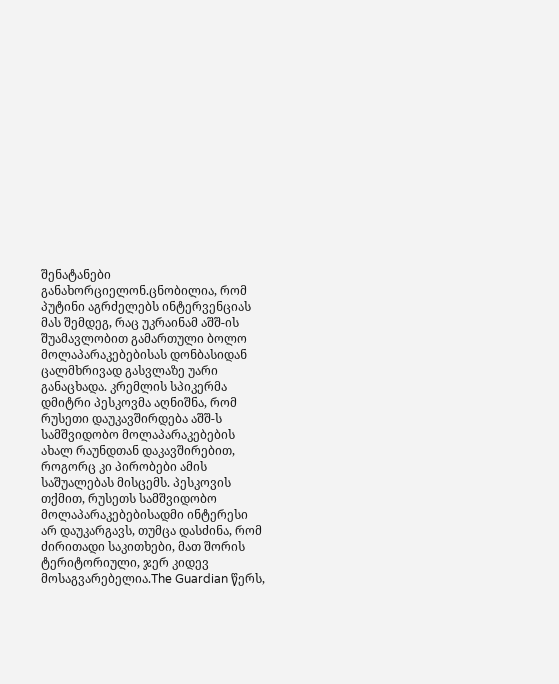შენატანები განახორციელონ.ცნობილია, რომ პუტინი აგრძელებს ინტერვენციას მას შემდეგ, რაც უკრაინამ აშშ-ის შუამავლობით გამართული ბოლო მოლაპარაკებებისას დონბასიდან ცალმხრივად გასვლაზე უარი განაცხადა. კრემლის სპიკერმა დმიტრი პესკოვმა აღნიშნა, რომ რუსეთი დაუკავშირდება აშშ-ს სამშვიდობო მოლაპარაკებების ახალ რაუნდთან დაკავშირებით, როგორც კი პირობები ამის საშუალებას მისცემს. პესკოვის თქმით, რუსეთს სამშვიდობო მოლაპარაკებებისადმი ინტერესი არ დაუკარგავს, თუმცა დასძინა, რომ ძირითადი საკითხები, მათ შორის ტერიტორიული, ჯერ კიდევ მოსაგვარებელია.The Guardian წერს,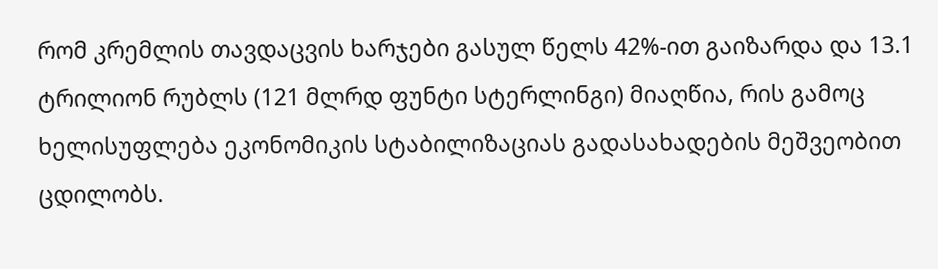რომ კრემლის თავდაცვის ხარჯები გასულ წელს 42%-ით გაიზარდა და 13.1 ტრილიონ რუბლს (121 მლრდ ფუნტი სტერლინგი) მიაღწია, რის გამოც ხელისუფლება ეკონომიკის სტაბილიზაციას გადასახადების მეშვეობით ცდილობს.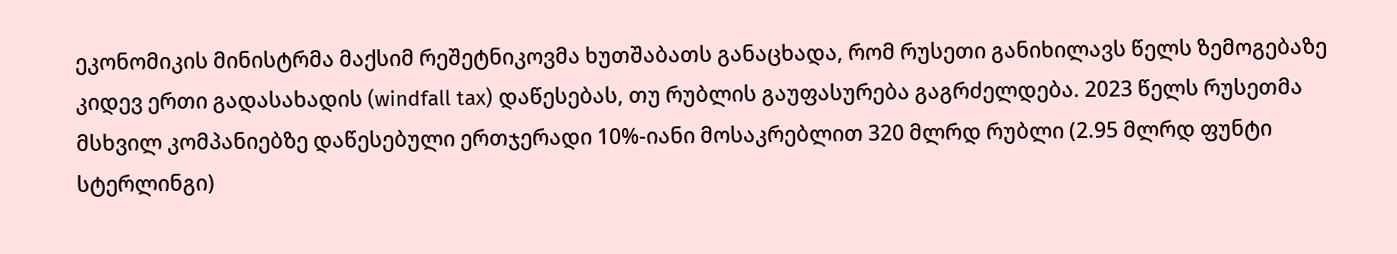ეკონომიკის მინისტრმა მაქსიმ რეშეტნიკოვმა ხუთშაბათს განაცხადა, რომ რუსეთი განიხილავს წელს ზემოგებაზე კიდევ ერთი გადასახადის (windfall tax) დაწესებას, თუ რუბლის გაუფასურება გაგრძელდება. 2023 წელს რუსეთმა მსხვილ კომპანიებზე დაწესებული ერთჯერადი 10%-იანი მოსაკრებლით 320 მლრდ რუბლი (2.95 მლრდ ფუნტი სტერლინგი)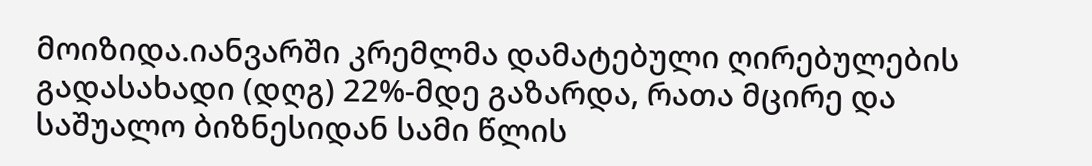მოიზიდა.იანვარში კრემლმა დამატებული ღირებულების გადასახადი (დღგ) 22%-მდე გაზარდა, რათა მცირე და საშუალო ბიზნესიდან სამი წლის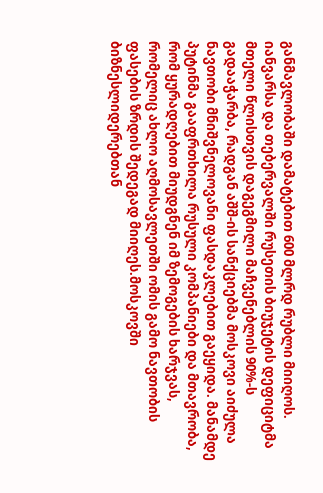განმავლობაში დამატებით 600 მლრდ რუბლი მიიღოს. იანვარსა და თებერვალში რუსეთის ბიუჯეტის დეფიციტმა მთელი წლისთვის დაგეგმილი მაჩვენებლის 90%-ს გადააჭარბა, რადგან აშშ-ის სანქციებმა მოსკოვი აიძულა ნავთობი მნიშვნელოვანი ფასდაკლებით გაეყიდა. მანამდე პუტინმა გააფრთხილა რუსული კომპანიები და მთავრობა, რომ ყურადღებით მიუდგნენ იმ ზემოგების ხარჯვას, რომელიც ახლო აღმოსავლეთში ომის გამო ნავთობის ფასების ზრდის შედეგად მიიღეს.მოსკოვში ბიზნესლიდერებთან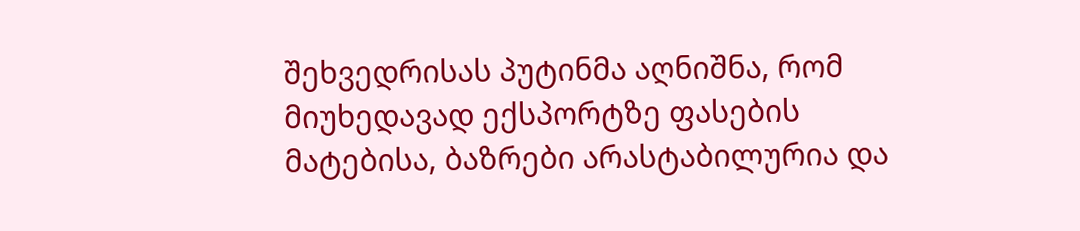შეხვედრისას პუტინმა აღნიშნა, რომ მიუხედავად ექსპორტზე ფასების მატებისა, ბაზრები არასტაბილურია და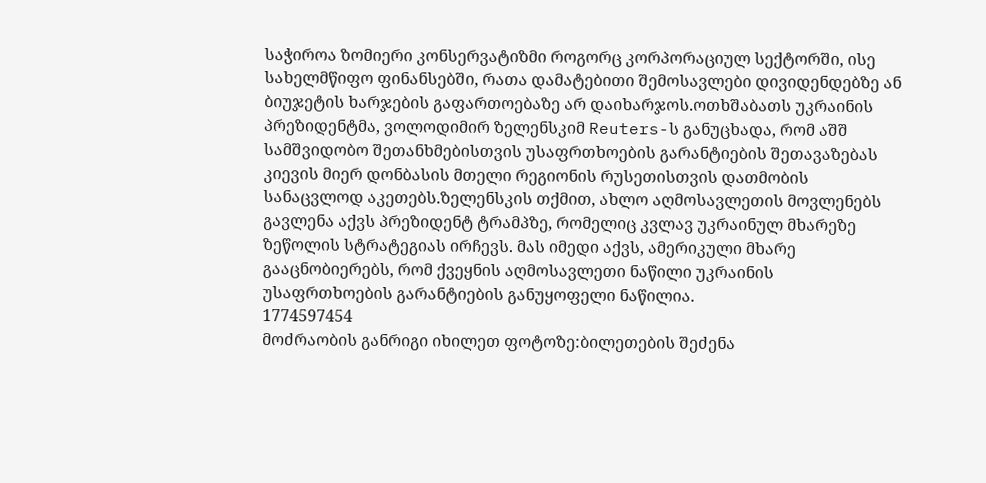საჭიროა ზომიერი კონსერვატიზმი როგორც კორპორაციულ სექტორში, ისე სახელმწიფო ფინანსებში, რათა დამატებითი შემოსავლები დივიდენდებზე ან ბიუჯეტის ხარჯების გაფართოებაზე არ დაიხარჯოს.ოთხშაბათს უკრაინის პრეზიდენტმა, ვოლოდიმირ ზელენსკიმ Reuters-ს განუცხადა, რომ აშშ სამშვიდობო შეთანხმებისთვის უსაფრთხოების გარანტიების შეთავაზებას კიევის მიერ დონბასის მთელი რეგიონის რუსეთისთვის დათმობის სანაცვლოდ აკეთებს.ზელენსკის თქმით, ახლო აღმოსავლეთის მოვლენებს გავლენა აქვს პრეზიდენტ ტრამპზე, რომელიც კვლავ უკრაინულ მხარეზე ზეწოლის სტრატეგიას ირჩევს. მას იმედი აქვს, ამერიკული მხარე გააცნობიერებს, რომ ქვეყნის აღმოსავლეთი ნაწილი უკრაინის უსაფრთხოების გარანტიების განუყოფელი ნაწილია.
1774597454
მოძრაობის განრიგი იხილეთ ფოტოზე:ბილეთების შეძენა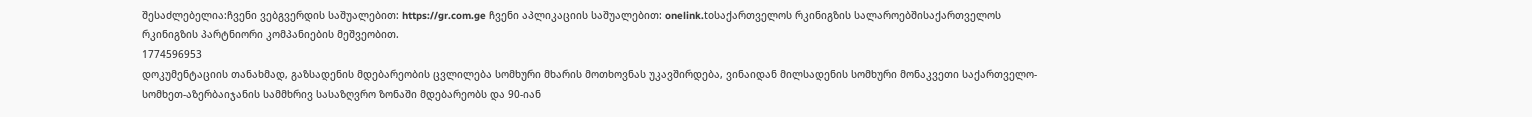შესაძლებელია:ჩვენი ვებგვერდის საშუალებით: https://gr.com.ge ჩვენი აპლიკაციის საშუალებით: onelink.toსაქართველოს რკინიგზის სალაროებშისაქართველოს რკინიგზის პარტნიორი კომპანიების მეშვეობით.
1774596953
დოკუმენტაციის თანახმად, გაზსადენის მდებარეობის ცვლილება სომხური მხარის მოთხოვნას უკავშირდება, ვინაიდან მილსადენის სომხური მონაკვეთი საქართველო-სომხეთ-აზერბაიჯანის სამმხრივ სასაზღვრო ზონაში მდებარეობს და 90-იან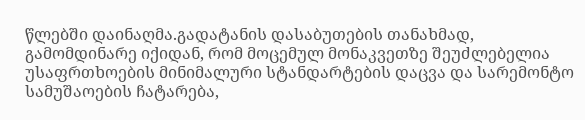წლებში დაინაღმა.გადატანის დასაბუთების თანახმად, გამომდინარე იქიდან, რომ მოცემულ მონაკვეთზე შეუძლებელია უსაფრთხოების მინიმალური სტანდარტების დაცვა და სარემონტო სამუშაოების ჩატარება,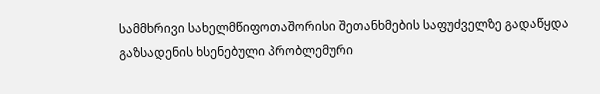სამმხრივი სახელმწიფოთაშორისი შეთანხმების საფუძველზე გადაწყდა გაზსადენის ხსენებული პრობლემური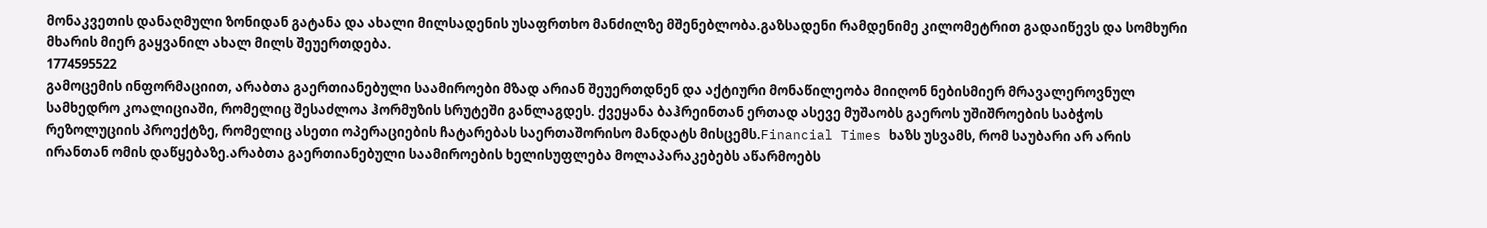მონაკვეთის დანაღმული ზონიდან გატანა და ახალი მილსადენის უსაფრთხო მანძილზე მშენებლობა.გაზსადენი რამდენიმე კილომეტრით გადაიწევს და სომხური მხარის მიერ გაყვანილ ახალ მილს შეუერთდება.
1774595522
გამოცემის ინფორმაციით, არაბთა გაერთიანებული საამიროები მზად არიან შეუერთდნენ და აქტიური მონაწილეობა მიიღონ ნებისმიერ მრავალეროვნულ სამხედრო კოალიციაში, რომელიც შესაძლოა ჰორმუზის სრუტეში განლაგდეს. ქვეყანა ბაჰრეინთან ერთად ასევე მუშაობს გაეროს უშიშროების საბჭოს რეზოლუციის პროექტზე, რომელიც ასეთი ოპერაციების ჩატარებას საერთაშორისო მანდატს მისცემს.Financial Times ხაზს უსვამს, რომ საუბარი არ არის ირანთან ომის დაწყებაზე.არაბთა გაერთიანებული საამიროების ხელისუფლება მოლაპარაკებებს აწარმოებს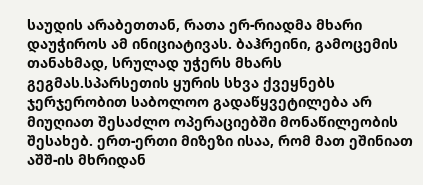საუდის არაბეთთან, რათა ერ-რიადმა მხარი დაუჭიროს ამ ინიციატივას. ბაჰრეინი, გამოცემის თანახმად, სრულად უჭერს მხარს გეგმას.სპარსეთის ყურის სხვა ქვეყნებს ჯერჯერობით საბოლოო გადაწყვეტილება არ მიუღიათ შესაძლო ოპერაციებში მონაწილეობის შესახებ. ერთ-ერთი მიზეზი ისაა, რომ მათ ეშინიათ აშშ-ის მხრიდან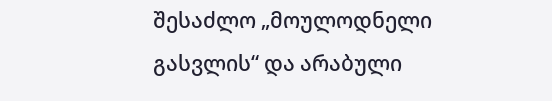შესაძლო „მოულოდნელი გასვლის“ და არაბული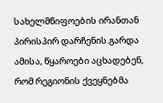სახელმწიფოების ირანთან პირისპირ დარჩენის.გარდა ამისა, წყაროები აცხადებენ, რომ რეგიონის ქვეყნებმა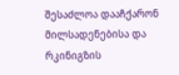შესაძლოა დააჩქარონ მილსადენებისა და რკინიგზის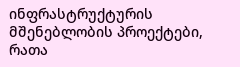ინფრასტრუქტურის მშენებლობის პროექტები, რათა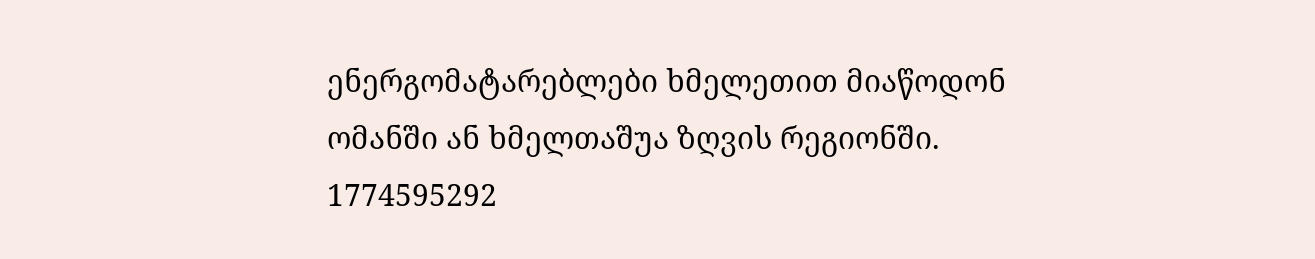ენერგომატარებლები ხმელეთით მიაწოდონ ომანში ან ხმელთაშუა ზღვის რეგიონში.
1774595292